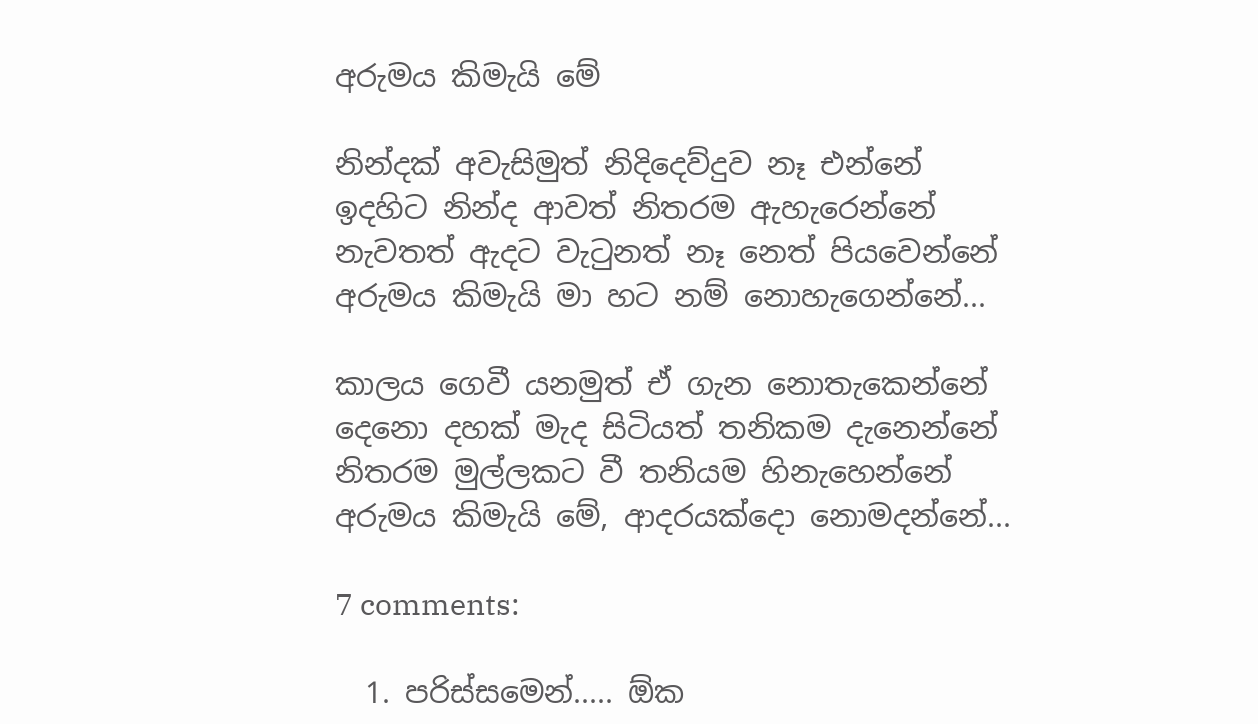අරුමය කිමැයි මේ

නින්දක් අවැසිමුත් නිදිදෙව්දුව නෑ එන්නේ
ඉදහිට නින්ද ආවත් නිත‍රම ඇහැරෙන්නේ
නැවතත් ඇදට වැටුනත් නෑ නෙත් පියවෙන්නේ
අරුමය කිමැයි මා හට නම් නොහැගෙන්නේ...

කාලය ගෙවී යනමුත් ඒ ගැන නොතැකෙන්නේ
දෙනො දහක් මැද සිටියත් තනිකම දැනෙන්නේ
නිත‍රම මුල්ලකට වී තනියම හිනැහෙන්නේ
අරුමය කිමැයි මේ, ආද‍රයක්දො නොමදන්නේ...

7 comments:

  1. පරිස්සමෙන්..... ඕක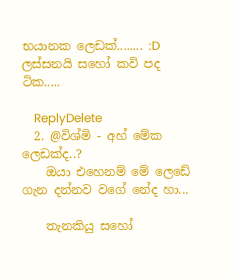භයානක ලෙඩක්........ :D ලස්සනයි සහෝ කවි පද ටික.....

    ReplyDelete
  2. @විශ්මි - අහ් මේක ලෙඩක්ද..?
    ඔයා එහෙනම් මේ ලෙඩේ ගැන දන්නව වගේ නේද හා...

    තැනකියු සහෝ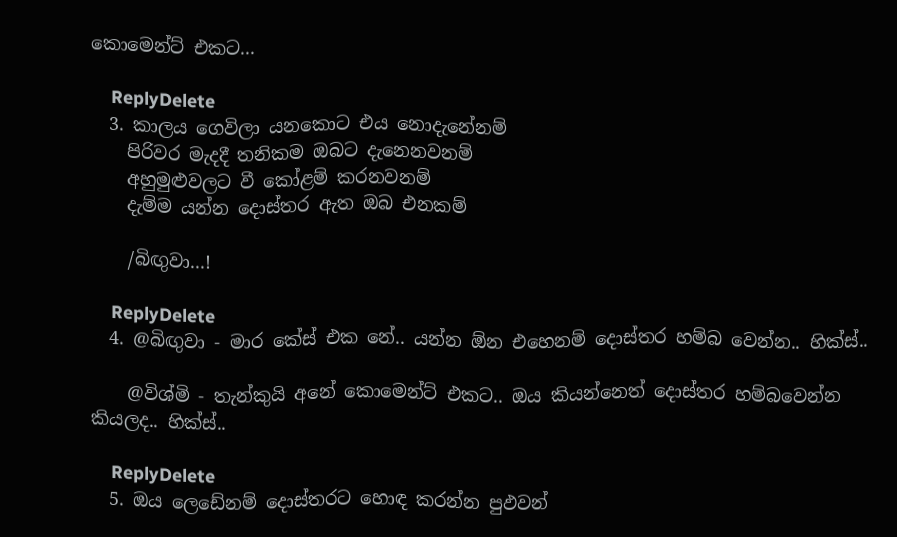කොමෙන්ට් එකට...

    ReplyDelete
  3. කාලය ගෙවිලා යනකොට එය නොදැනේනම්
    පිරිවර මැදදී තනිකම ඔබට දැනෙනවනම්
    අහුමුළුවලට වී කෝළම් කරනවනම්
    දැම්ම යන්න දොස්තර ඇත ඔබ එනකම්

    /බිඟුවා...!

    ReplyDelete
  4. @බිඟුවා - මාර කේස් එක නේ.. යන්න ඕන එහෙනම් දොස්තර හම්බ වෙන්න.. හික්ස්..

    @විශ්මි - තැන්කුයි අනේ කොමෙන්ට් එකට.. ඔය කියන්නෙත් දොස්තර හම්බවෙන්න කියලද.. හික්ස්..

    ReplyDelete
  5. ඔය ලෙඩේනම් දොස්තරට හොඳ කරන්න පුඵවන්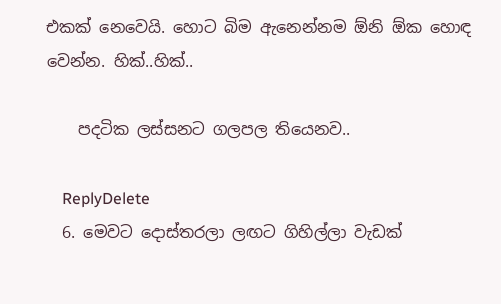එකක් නෙවෙයි. හොට බිම ඇනෙන්නම ඕනි ඕක හොඳ වෙන්න. හික්..හික්..

    පදටික ලස්සනට ගලපල තියෙනව..

    ReplyDelete
  6. මෙවට දොස්තරලා ලඟට ගිහිල්ලා වැඩක්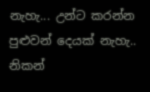නැහැ... උන්ට කරන්න පුළුවන් දෙයක් නැහැ.. නිකන්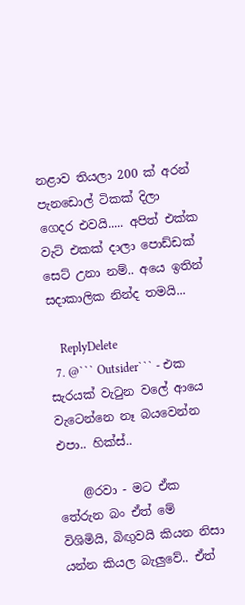නළාව තියලා 200 ක් අරන් පැනඩොල් ටිකක් දිලා ගෙදර එවයි..... අපිත් එක්ක වැට් එකක් දාලා පොඩ්ඩක් සෙට් උනා නම්.. අයෙ ඉතින් සදාකාලික නින්ද තමයි...

    ReplyDelete
  7. @``` Outsider``` - එක සැරයක් වැටුන වලේ ආයෙ වැටෙන්නෙ නෑ බයවෙන්න එපා.. හික්ස්..

    @රවා - මට ඒක තේරුන බං ඒත් මේ විශිමියි, බිඟුවයි කියන නිසා යන්න කියල බැලුවේ.. ඒත්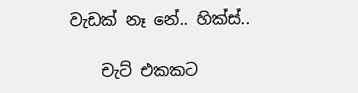වැඩක් නෑ නේ.. හික්ස්..

    චැට් එකකට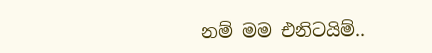නම් මම එනිටයිම්..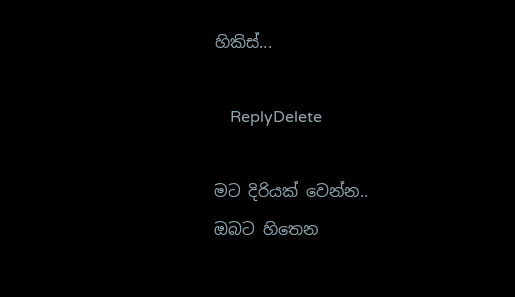හිකිස්...

    ReplyDelete

මට දිරියක් වෙන්න..
ඔබට හිතෙන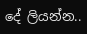දේ ලියන්න..